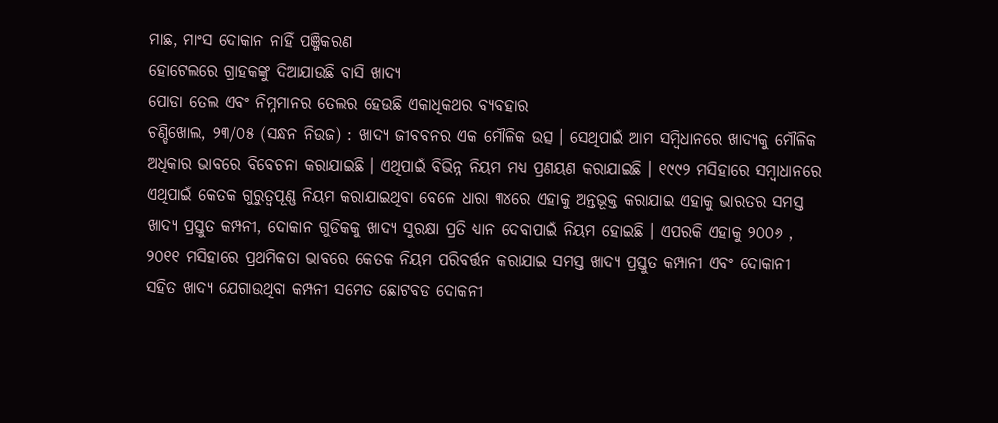ମାଛ, ମାଂସ ଦୋକାନ ନାହିଁ ପଞ୍ଜିକରଣ
ହୋଟେଲରେ ଗ୍ରାହକଙ୍କୁ ଦିଆଯାଉଛି ବାସି ଖାଦ୍ୟ
ପୋଡା ତେଲ ଏବଂ ନିମ୍ନମାନର ତେଲର ହେଉଛି ଏକାଧିକଥର ବ୍ୟବହାର
ଚଣ୍ଡିଖୋଲ, ୨୩/୦୫ (ସନ୍ଧନ ନିଉଜ) : ଖାଦ୍ୟ ଜୀବବନର ଏକ ମୌଳିକ ଉତ୍ସ । ସେଥିପାଇଁ ଆମ ସମ୍ବିଧାନରେ ଖାଦ୍ୟକୁ ମୌଳିକ ଅଧିକାର ଭାବରେ ବିବେଚନା କରାଯାଇଛି । ଏଥିପାଇଁ ବିଭିନ୍ନ ନିୟମ ମଧ୍ୟ ପ୍ରଣୟଣ କରାଯାଇଛି । ୧୯୯୨ ମସିହାରେ ସମ୍ବାଧାନରେ ଏଥିପାଇଁ କେତକ ଗୁରୁତ୍ୱପୂଣ୍ଣ ନିୟମ କରାଯାଇଥିବା ବେଳେ ଧାରା ୩୪ରେ ଏହାକୁ ଅନ୍ତଭୂକ୍ତ କରାଯାଇ ଏହାକୁ ଭାରତର ସମସ୍ତ ଖାଦ୍ୟ ପ୍ରସ୍ତୁତ କମ୍ପନୀ, ଦୋକାନ ଗୁଡିକକୁ ଖାଦ୍ୟ ସୁରକ୍ଷା ପ୍ରତି ଧ୍ୟାନ ଦେବାପାଇଁ ନିୟମ ହୋଇଛି । ଏପରକି ଏହାକୁ ୨୦୦୬ , ୨୦୧୧ ମସିହାରେ ପ୍ରଥମିକତା ଭାବରେ କେତକ ନିୟମ ପରିବର୍ତ୍ତନ କରାଯାଇ ସମସ୍ତ ଖାଦ୍ୟ ପ୍ରସ୍ତୁତ କମ୍ପାନୀ ଏବଂ ଦୋକାନୀ ସହିତ ଖାଦ୍ୟ ଯେଗାଉଥିବା କମ୍ପନୀ ସମେତ ଛୋଟବଡ ଦୋକନୀ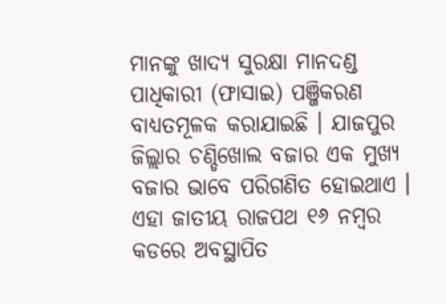ମାନଙ୍କୁ ଖାଦ୍ୟ ସୁରକ୍ଷା ମାନଦଣ୍ଡ ପାଧିକାରୀ (ଫାସାଇ) ପଞ୍ଜିକରଣ ବାଧ୍ୟତମୂଳକ କରାଯାଇଛି । ଯାଜପୁର ଜିଲ୍ଲାର ଚଣ୍ଡିଖୋଲ ବଜାର ଏକ ମୁଖ୍ୟ ବଜାର ଭାବେ ପରିଗଣିତ ହୋଇଥାଏ । ଏହା ଜାତୀୟ ରାଜପଥ ୧୬ ନମ୍ବର କଡରେ ଅବସ୍ଥାପିତ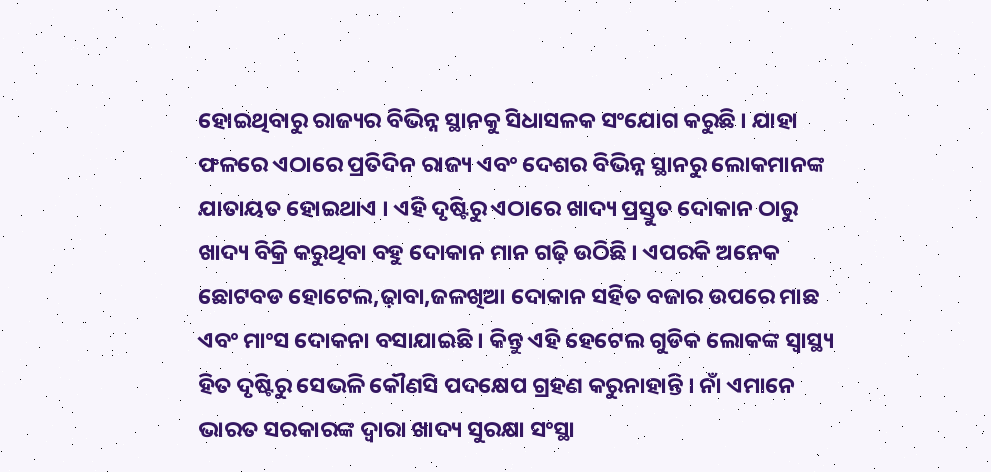ହୋଇଥିବାରୁ ରାଜ୍ୟର ବିଭିନ୍ନ ସ୍ଥାନକୁ ସିଧାସଳକ ସଂଯୋଗ କରୁଛି । ଯାହା ଫଳରେ ଏଠାରେ ପ୍ରତିଦିନ ରାଜ୍ୟ ଏବଂ ଦେଶର ବିଭିନ୍ନ ସ୍ଥାନରୁ ଲୋକମାନଙ୍କ ଯାତାୟତ ହୋଇଥାଏ । ଏହି ଦୃଷ୍ଟିରୁ ଏଠାରେ ଖାଦ୍ୟ ପ୍ରସ୍ତୁତ ଦୋକାନ ଠାରୁ ଖାଦ୍ୟ ବିକ୍ରି କରୁଥିବା ବହୁ ଦୋକାନ ମାନ ଗଢ଼ି ଉଠିଛି । ଏପରକି ଅନେକ ଛୋଟବଡ ହୋଟେଲ,ଢ଼ାବା,ଜଳଖିଆ ଦୋକାନ ସହିତ ବଜାର ଉପରେ ମାଛ ଏବଂ ମାଂସ ଦୋକନା ବସାଯାଇଛି । କିନ୍ତୁ ଏହି ହେଟେଲ ଗୁଡିକ ଲୋକଙ୍କ ସ୍ୱାସ୍ଥ୍ୟ ହିତ ଦୃଷ୍ଟିରୁ ସେଭଳି କୌଣସି ପଦକ୍ଷେପ ଗ୍ରହଣ କରୁନାହାନ୍ତି । ନାଁ ଏମାନେ ଭାରତ ସରକାରଙ୍କ ଦ୍ୱାରା ଖାଦ୍ୟ ସୁରକ୍ଷା ସଂସ୍ଥା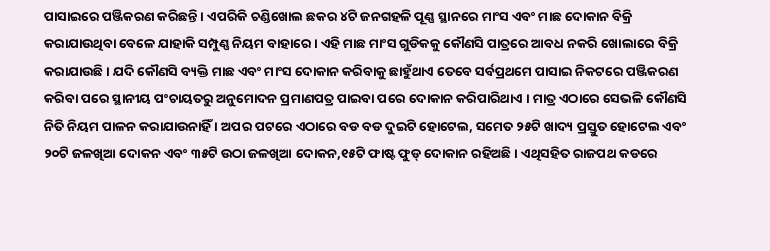ପାସାଇରେ ପଞ୍ଜିକରଣ କରିଛନ୍ତି । ଏପରିକି ଚଣ୍ଡିଖୋଲ ଛକର ୪ଟି ଜନଗହଳି ପୂଣ୍ଣ ସ୍ଥାନରେ ମାଂସ ଏବଂ ମାଛ ଦୋକାନ ବିକ୍ରି କରାଯାଉଥିବା ବେଳେ ଯାହାକି ସମ୍ପୁଣ୍ଣ ନିୟମ ବାହାରେ । ଏହି ମାଛ ମାଂସ ଗୁଡିକକୁ କୌଣସି ପାତ୍ରରେ ଆବଧ ନକରି ଖୋଲାରେ ବିକ୍ରି କରାଯାଉଛି । ଯଦି କୌଣସି ବ୍ୟକ୍ତି ମାଛ ଏବଂ ମାଂସ ଦୋକାନ କରିବାକୁ ଛାହୁଁଥାଏ ତେବେ ସର୍ବପ୍ରଥମେ ପାସାଇ ନିକଟରେ ପଞ୍ଜିକରଣ କରିବା ପରେ ସ୍ଥାନୀୟ ପଂଚାୟତରୁ ଅନୁମୋଦନ ପ୍ରମାଣପତ୍ର ପାଇବା ପରେ ଦୋକାନ କରିପାରିଥାଏ । ମାତ୍ର ଏଠାରେ ସେଭଳି କୌଣସି ନିତି ନିୟମ ପାଳନ କରାଯାଉନାହିଁ । ଅପର ପଟରେ ଏଠାରେ ବଡ ବଡ ଦୁଇଟି ହୋଟେଲ, ସମେତ ୨୫ଟି ଖାଦ୍ୟ ପ୍ରସ୍ତୁତ ହୋଟେଲ ଏବଂ ୨୦ଟି ଜଳଖିଆ ଦୋକନ ଏବଂ ୩୫ଟି ଉଠା ଜଳଖିଆ ଦୋକନ,୧୫ଟି ଫାଷ୍ଟ ଫୁଡ୍ ଦୋକାନ ରହିଅଛି । ଏଥିସହିତ ରାଜପଥ କଡରେ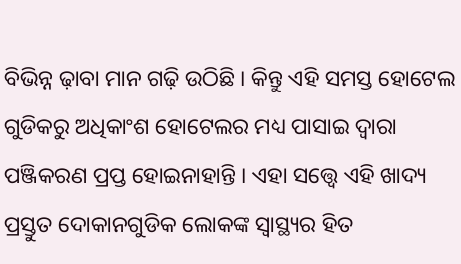ବିଭିନ୍ନ ଢ଼ାବା ମାନ ଗଢ଼ି ଉଠିଛି । କିନ୍ତୁ ଏହି ସମସ୍ତ ହୋଟେଲ ଗୁଡିକରୁ ଅଧିକାଂଶ ହୋଟେଲର ମଧ୍ୟ ପାସାଇ ଦ୍ୱାରା ପଞ୍ଜିକରଣ ପ୍ରପ୍ତ ହୋଇନାହାନ୍ତି । ଏହା ସତ୍ତ୍ୱେ ଏହି ଖାଦ୍ୟ ପ୍ରସ୍ତୁତ ଦୋକାନଗୁଡିକ ଲୋକଙ୍କ ସ୍ୱାସ୍ଥ୍ୟର ହିତ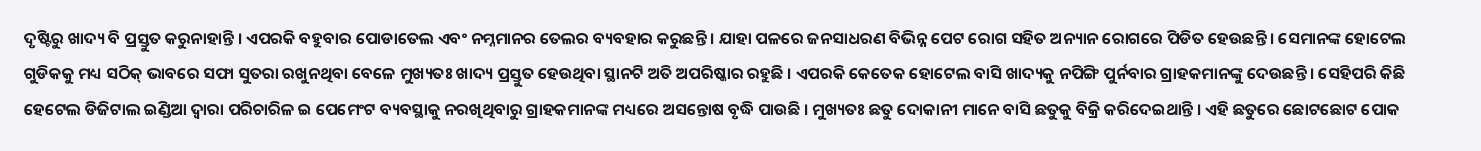ଦୃଷ୍ଟିରୁ ଖାଦ୍ୟ ବି ପ୍ରସ୍ତୁତ କରୁନାହାନ୍ତି । ଏପରକି ବହୁବାର ପୋଡାତେଲ ଏବଂ ନମ୍ନମାନର ତେଲର ବ୍ୟବହାର କରୁଛନ୍ତି । ଯାହା ପଳରେ ଜନସାଧରଣ ବିଭିନ୍ନ ପେଟ ରୋଗ ସହିତ ଅନ୍ୟାନ ରୋଗରେ ପିଡିତ ହେଉଛନ୍ତି । ସେମାନଙ୍କ ହୋଟେଲ ଗୁଡିକକୁ ମଧ୍ୟ ସଠିକ୍ ଭାବରେ ସଫା ସୁତରା ରଖୁନଥିବା ବେଳେ ମୁଖ୍ୟତଃ ଖାଦ୍ୟ ପ୍ରସ୍ତୁତ ହେଉଥିବା ସ୍ଥାନଟି ଅତି ଅପରିଷ୍କାର ରହୁଛି । ଏପରକି କେତେକ ହୋଟେଲ ବାସି ଖାଦ୍ୟକୁ ନପିଙ୍ଗି ପୁର୍ନବାର ଗ୍ରାହକମାନଙ୍କୁ ଦେଉଛନ୍ତି । ସେହିପରି କିଛି ହେଟେଲ ଡିଜିଟାଲ ଇଣ୍ଡିଆ ଦ୍ୱାରା ପରିଚାରିଳ ଇ ପେମେଂଟ ବ୍ୟବସ୍ଥାକୁ ନରଖିଥିବାରୁ ଗ୍ରାହକମାନଙ୍କ ମଧ୍ୟରେ ଅସନ୍ତୋଷ ବୃଦ୍ଧି ପାଉଛି । ମୁଖ୍ୟତଃ ଛତୁ ଦୋକାନୀ ମାନେ ବାସି ଛତୁକୁ ବିକ୍ରି କରିଦେଇଥାନ୍ତି । ଏହି ଛତୁରେ ଛୋଟଛୋଟ ପୋକ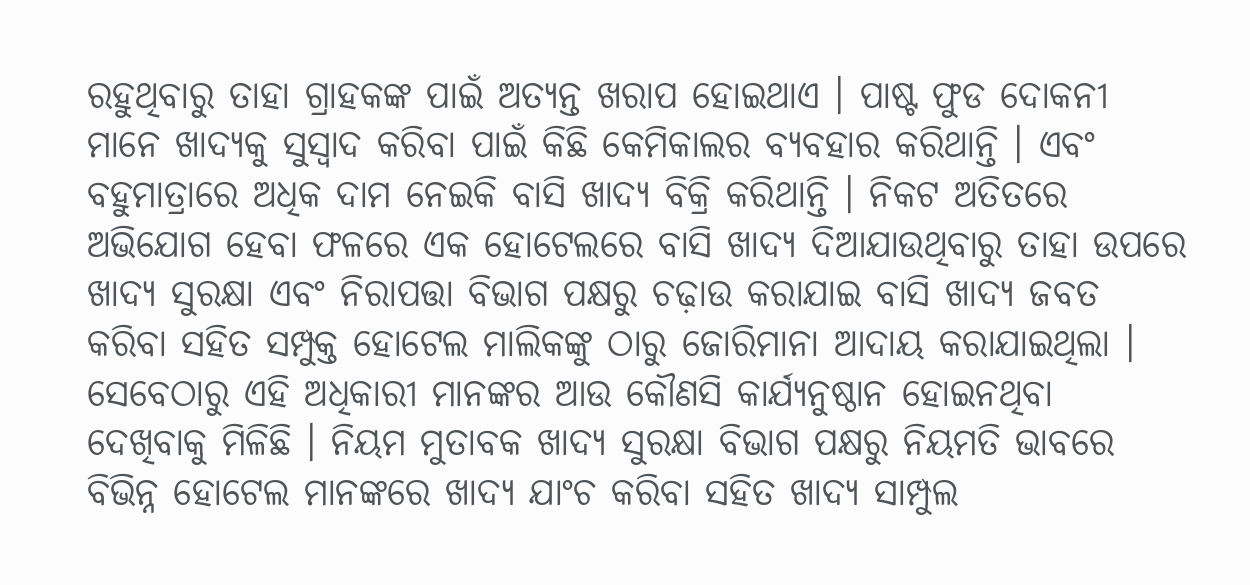ରହୁଥିବାରୁ ତାହା ଗ୍ରାହକଙ୍କ ପାଇଁ ଅତ୍ୟନ୍ତ ଖରାପ ହୋଇଥାଏ । ପାଷ୍ଟ ଫୁଡ ଦୋକନୀ ମାନେ ଖାଦ୍ୟକୁ ସୁସ୍ୱାଦ କରିବା ପାଇଁ କିଛି କେମିକାଲର ବ୍ୟବହାର କରିଥାନ୍ତି । ଏବଂ ବହୁମାତ୍ରାରେ ଅଧିକ ଦାମ ନେଇକି ବାସି ଖାଦ୍ୟ ବିକ୍ରି କରିଥାନ୍ତି । ନିକଟ ଅତିତରେ ଅଭିଯୋଗ ହେବା ଫଳରେ ଏକ ହୋଟେଲରେ ବାସି ଖାଦ୍ୟ ଦିଆଯାଉଥିବାରୁ ତାହା ଉପରେ ଖାଦ୍ୟ ସୁରକ୍ଷା ଏବଂ ନିରାପତ୍ତା ବିଭାଗ ପକ୍ଷରୁ ଚଢ଼ାଉ କରାଯାଇ ବାସି ଖାଦ୍ୟ ଜବତ କରିବା ସହିତ ସମ୍ପୁକ୍ତ ହୋଟେଲ ମାଲିକଙ୍କୁ ଠାରୁ ଜୋରିମାନା ଆଦାୟ କରାଯାଇଥିଲା । ସେବେଠାରୁ ଏହି ଅଧିକାରୀ ମାନଙ୍କର ଆଉ କୌଣସି କାର୍ଯ୍ୟନୁଷ୍ଠାନ ହୋଇନଥିବା ଦେଖିବାକୁ ମିଳିଛି । ନିୟମ ମୁତାବକ ଖାଦ୍ୟ ସୁରକ୍ଷା ବିଭାଗ ପକ୍ଷରୁ ନିୟମତି ଭାବରେ ବିଭିନ୍ନ ହୋଟେଲ ମାନଙ୍କରେ ଖାଦ୍ୟ ଯାଂଚ କରିବା ସହିତ ଖାଦ୍ୟ ସାମ୍ପୁଲ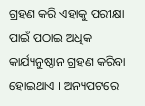ଗ୍ରହଣ କରି ଏହାକୁ ପରୀକ୍ଷା ପାଇଁ ପଠାଇ ଅଧିକ କାର୍ଯ୍ୟନୁଷ୍ଠାନ ଗ୍ରହଣ କରିବା ହୋଇଥାଏ । ଅନ୍ୟପଟରେ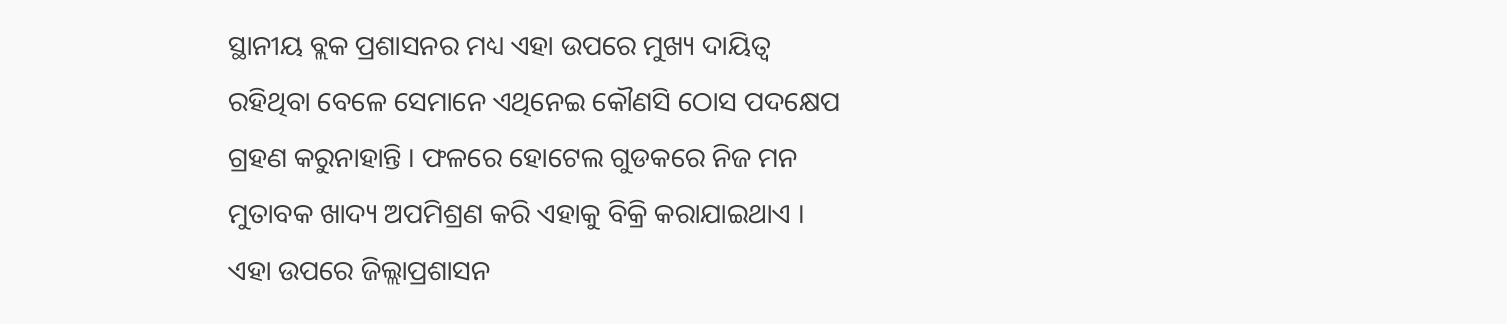ସ୍ଥାନୀୟ ବ୍ଲକ ପ୍ରଶାସନର ମଧ୍ୟ ଏହା ଉପରେ ମୁଖ୍ୟ ଦାୟିତ୍ୱ ରହିଥିବା ବେଳେ ସେମାନେ ଏଥିନେଇ କୌଣସି ଠୋସ ପଦକ୍ଷେପ ଗ୍ରହଣ କରୁନାହାନ୍ତି । ଫଳରେ ହୋଟେଲ ଗୁଡକରେ ନିଜ ମନ ମୁତାବକ ଖାଦ୍ୟ ଅପମିଶ୍ରଣ କରି ଏହାକୁ ବିକ୍ରି କରାଯାଇଥାଏ । ଏହା ଉପରେ ଜିଲ୍ଲାପ୍ରଶାସନ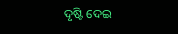ଦୃଷ୍ଟି ଦେଇ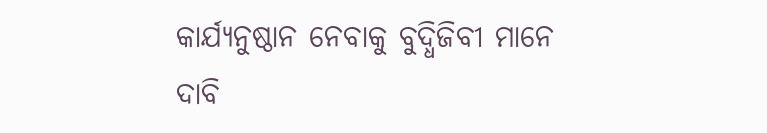କାର୍ଯ୍ୟନୁଷ୍ଠାନ ନେବାକୁ ବୁଦ୍ଧିଜିବୀ ମାନେ ଦାବି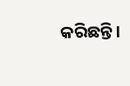କରିଛନ୍ତି ।